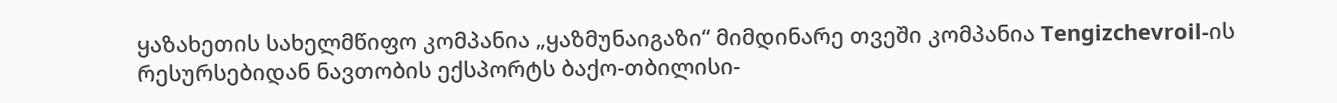ყაზახეთის სახელმწიფო კომპანია „ყაზმუნაიგაზი“ მიმდინარე თვეში კომპანია Tengizchevroil-ის რესურსებიდან ნავთობის ექსპორტს ბაქო-თბილისი-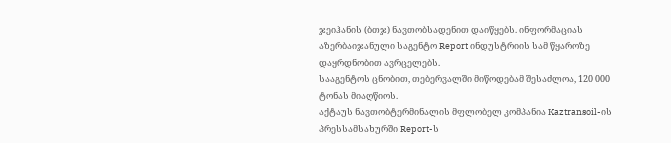ჯეიჰანის (ბთჯ) ნავთობსადენით დაიწყებს. ინფორმაციას აზერბაიჯანული საგენტო Report ინდუსტრიის სამ წყაროზე დაყრდნობით ავრცელებს.
სააგენტოს ცნობით, თებერვალში მიწოდებამ შესაძლოა, 120 000 ტონას მიაღწიოს.
აქტაუს ნავთობტერმინალის მფლობელ კომპანია Kaztransoil-ის პრესსამსახურში Report-ს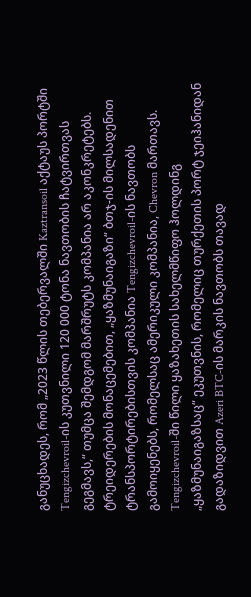განუცხადეს, რომ „2023 წლის თებერვალში Kaztransoil აქტაუს პორტში Tengizchevroil-ის კუთვნილი 120 000 ტონა ნავთობის ჩატვირთვას გეგმავს,“ თუმცა შემდგომ მარშრუტს კომპანია არ აკონკრეტებს.
ტრეიდერების მონაცემებით, „ყაზმუნაიგაზი“ ბთჯ-ის მილსადენით ტრანსპორტირებისთვის კომპანია Tengizchevroil-ის ნავთობს გამოიყენებს, რომელსაც ამერიკული კომპანია, Chevron მართავს. Tengizchevroil-ში წილი ყაზახეთის სახელმწიფო ჰოლდინგ „ყაზმუნაიგაზსაც“ ეკუთვნის, რომელიც თურქეთის პორტ ჯეიჰანიდან გადაზიდვით Azeri BTC-ის მარკის ნავთობს თავად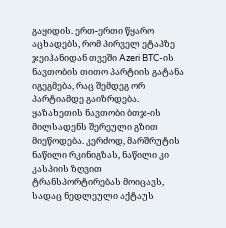გაყიდის. ერთ-ერთი წყარო აცხადებს, რომ პირველ ეტაპზე ჯეიჰანიდან თვეში Azeri BTC-ის ნავთობის თითო პარტიის გატანა იგეგმება, რაც შემდეგ ორ პარტიამდე გაიზრდება.
ყაზახეთის ნავთობი ბთჯ-ის მილსადენს შერეული გზით მიეწოდება. კერძოდ, მარშრუტის ნაწილი რკინიგზას, ნაწილი კი კასპიის ზღვით ტრანსპორტირებას მოიცავს, სადაც ნედლეული აქტაუს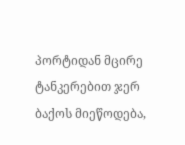პორტიდან მცირე ტანკერებით ჯერ ბაქოს მიეწოდება,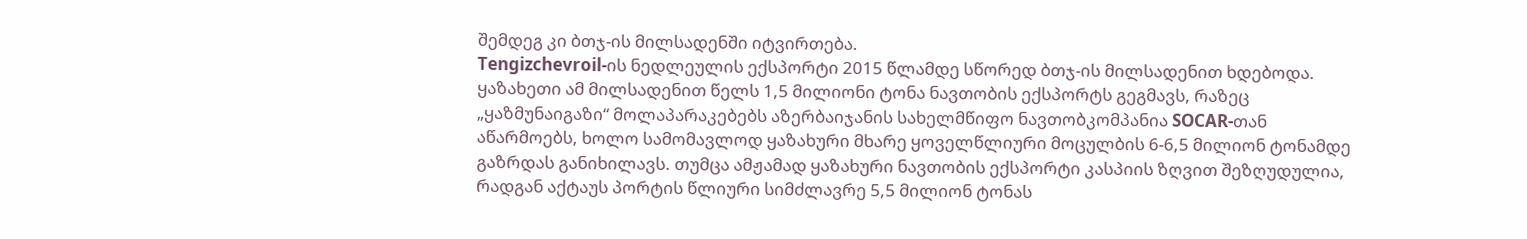შემდეგ კი ბთჯ-ის მილსადენში იტვირთება.
Tengizchevroil-ის ნედლეულის ექსპორტი 2015 წლამდე სწორედ ბთჯ-ის მილსადენით ხდებოდა. ყაზახეთი ამ მილსადენით წელს 1,5 მილიონი ტონა ნავთობის ექსპორტს გეგმავს, რაზეც „ყაზმუნაიგაზი“ მოლაპარაკებებს აზერბაიჯანის სახელმწიფო ნავთობკომპანია SOCAR-თან აწარმოებს, ხოლო სამომავლოდ ყაზახური მხარე ყოველწლიური მოცულბის 6-6,5 მილიონ ტონამდე გაზრდას განიხილავს. თუმცა ამჟამად ყაზახური ნავთობის ექსპორტი კასპიის ზღვით შეზღუდულია, რადგან აქტაუს პორტის წლიური სიმძლავრე 5,5 მილიონ ტონას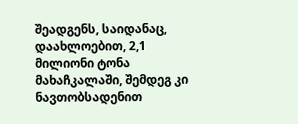შეადგენს, საიდანაც, დაახლოებით, 2,1 მილიონი ტონა მახაჩკალაში, შემდეგ კი ნავთობსადენით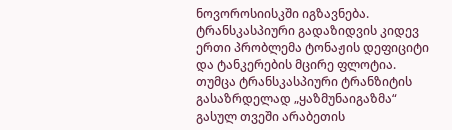ნოვოროსიისკში იგზავნება.
ტრანსკასპიური გადაზიდვის კიდევ ერთი პრობლემა ტონაჟის დეფიციტი და ტანკერების მცირე ფლოტია. თუმცა ტრანსკასპიური ტრანზიტის გასაზრდელად „ყაზმუნაიგაზმა“ გასულ თვეში არაბეთის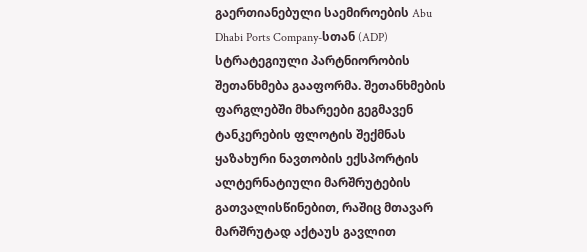გაერთიანებული საემიროების Abu Dhabi Ports Company-სთან (ADP) სტრატეგიული პარტნიორობის შეთანხმება გააფორმა. შეთანხმების ფარგლებში მხარეები გეგმავენ ტანკერების ფლოტის შექმნას ყაზახური ნავთობის ექსპორტის ალტერნატიული მარშრუტების გათვალისწინებით, რაშიც მთავარ მარშრუტად აქტაუს გავლით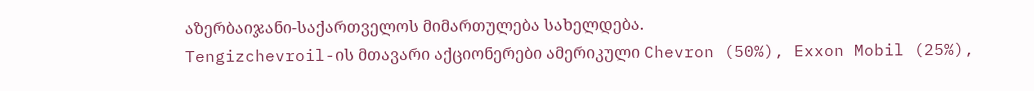აზერბაიჯანი-საქართველოს მიმართულება სახელდება.
Tengizchevroil-ის მთავარი აქციონერები ამერიკული Chevron (50%), Exxon Mobil (25%),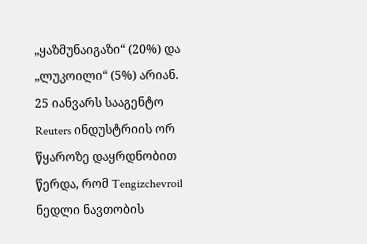„ყაზმუნაიგაზი“ (20%) და „ლუკოილი“ (5%) არიან.
25 იანვარს სააგენტო Reuters ინდუსტრიის ორ წყაროზე დაყრდნობით წერდა, რომ Tengizchevroil ნედლი ნავთობის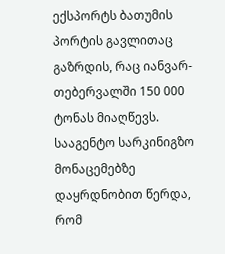ექსპორტს ბათუმის პორტის გავლითაც გაზრდის, რაც იანვარ-თებერვალში 150 000 ტონას მიაღწევს.
სააგენტო სარკინიგზო მონაცემებზე დაყრდნობით წერდა, რომ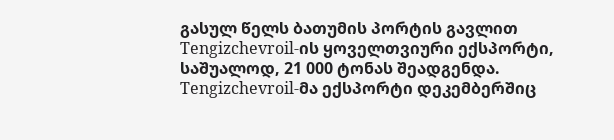გასულ წელს ბათუმის პორტის გავლით Tengizchevroil-ის ყოველთვიური ექსპორტი, საშუალოდ, 21 000 ტონას შეადგენდა. Tengizchevroil-მა ექსპორტი დეკემბერშიც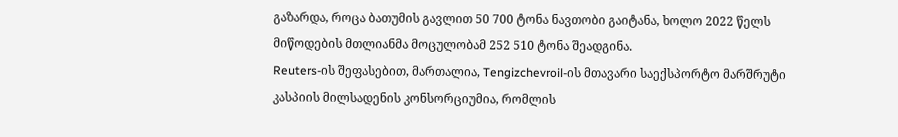გაზარდა, როცა ბათუმის გავლით 50 700 ტონა ნავთობი გაიტანა, ხოლო 2022 წელს მიწოდების მთლიანმა მოცულობამ 252 510 ტონა შეადგინა.
Reuters-ის შეფასებით, მართალია, Tengizchevroil-ის მთავარი საექსპორტო მარშრუტი კასპიის მილსადენის კონსორციუმია, რომლის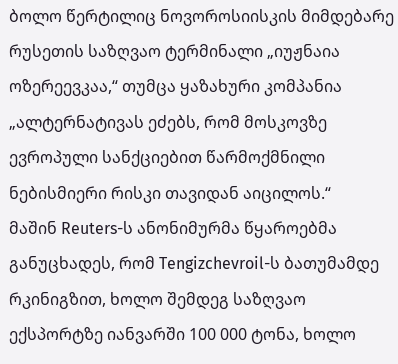ბოლო წერტილიც ნოვოროსიისკის მიმდებარე რუსეთის საზღვაო ტერმინალი „იუჟნაია ოზერეევკაა,“ თუმცა ყაზახური კომპანია „ალტერნატივას ეძებს, რომ მოსკოვზე ევროპული სანქციებით წარმოქმნილი ნებისმიერი რისკი თავიდან აიცილოს.“
მაშინ Reuters-ს ანონიმურმა წყაროებმა განუცხადეს, რომ Tengizchevroil-ს ბათუმამდე რკინიგზით, ხოლო შემდეგ საზღვაო ექსპორტზე იანვარში 100 000 ტონა, ხოლო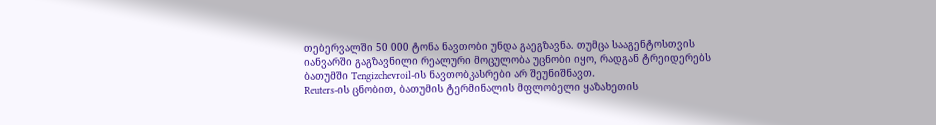თებერვალში 50 000 ტონა ნავთობი უნდა გაეგზავნა. თუმცა სააგენტოსთვის იანვარში გაგზავნილი რეალური მოცულობა უცნობი იყო, რადგან ტრეიდერებს ბათუმში Tengizchevroil-ის ნავთობკასრები არ შეუნიშნავთ.
Reuters-ის ცნობით, ბათუმის ტერმინალის მფლობელი ყაზახეთის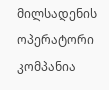მილსადენის ოპერატორი კომპანია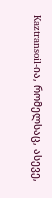Kaztransoil-ია, რომელსაც, ასევე,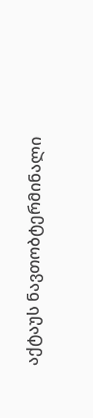აქტაუს ნავთობტერმინალი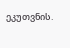ეკუთვნის.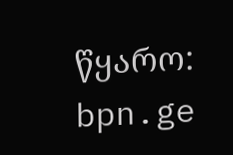წყარო: bpn.ge